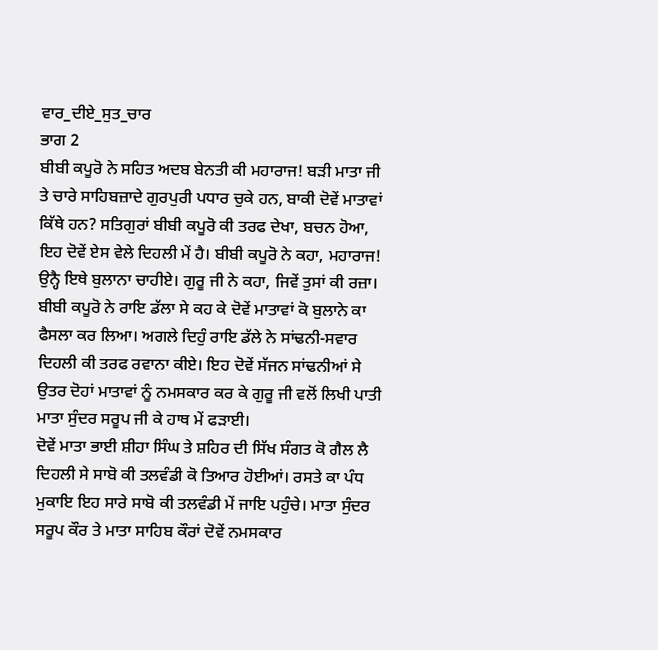ਵਾਰ_ਦੀਏ_ਸੁਤ_ਚਾਰ
ਭਾਗ 2
ਬੀਬੀ ਕਪੂਰੋ ਨੇ ਸਹਿਤ ਅਦਬ ਬੇਨਤੀ ਕੀ ਮਹਾਰਾਜ! ਬੜੀ ਮਾਤਾ ਜੀ ਤੇ ਚਾਰੇ ਸਾਹਿਬਜ਼ਾਦੇ ਗੁਰਪੁਰੀ ਪਧਾਰ ਚੁਕੇ ਹਨ, ਬਾਕੀ ਦੋਵੇਂ ਮਾਤਾਵਾਂ ਕਿੱਥੇ ਹਨ? ਸਤਿਗੁਰਾਂ ਬੀਬੀ ਕਪੂਰੋ ਕੀ ਤਰਫ ਦੇਖਾ, ਬਚਨ ਹੋਆ, ਇਹ ਦੋਵੇਂ ਏਸ ਵੇਲੇ ਦਿਹਲੀ ਮੇਂ ਹੈ। ਬੀਬੀ ਕਪੂਰੋ ਨੇ ਕਹਾ, ਮਹਾਰਾਜ! ਉਨ੍ਹੈ ਇਥੇ ਬੁਲਾਨਾ ਚਾਹੀਏ। ਗੁਰੂ ਜੀ ਨੇ ਕਹਾ, ਜਿਵੇਂ ਤੁਸਾਂ ਕੀ ਰਜ਼ਾ। ਬੀਬੀ ਕਪੂਰੋ ਨੇ ਰਾਇ ਡੱਲਾ ਸੇ ਕਹ ਕੇ ਦੋਵੇਂ ਮਾਤਾਵਾਂ ਕੋ ਬੁਲਾਨੇ ਕਾ ਫੈਸਲਾ ਕਰ ਲਿਆ। ਅਗਲੇ ਦਿਹੁੰ ਰਾਇ ਡੱਲੇ ਨੇ ਸਾਂਢਨੀ-ਸਵਾਰ ਦਿਹਲੀ ਕੀ ਤਰਫ ਰਵਾਨਾ ਕੀਏ। ਇਹ ਦੋਵੇਂ ਸੱਜਨ ਸਾਂਢਨੀਆਂ ਸੇ ਉਤਰ ਦੋਹਾਂ ਮਾਤਾਵਾਂ ਨੂੰ ਨਮਸਕਾਰ ਕਰ ਕੇ ਗੁਰੂ ਜੀ ਵਲੋਂ ਲਿਖੀ ਪਾਤੀ ਮਾਤਾ ਸੁੰਦਰ ਸਰੂਪ ਜੀ ਕੇ ਹਾਥ ਮੇਂ ਫੜਾਈ।
ਦੋਵੇਂ ਮਾਤਾ ਭਾਈ ਸ਼ੀਹਾ ਸਿੰਘ ਤੇ ਸ਼ਹਿਰ ਦੀ ਸਿੱਖ ਸੰਗਤ ਕੋ ਗੈਲ ਲੈ ਦਿਹਲੀ ਸੇ ਸਾਬੋ ਕੀ ਤਲਵੰਡੀ ਕੋ ਤਿਆਰ ਹੋਈਆਂ। ਰਸਤੇ ਕਾ ਪੰਧ ਮੁਕਾਇ ਇਹ ਸਾਰੇ ਸਾਬੋ ਕੀ ਤਲਵੰਡੀ ਮੇਂ ਜਾਇ ਪਹੁੰਚੇ। ਮਾਤਾ ਸੁੰਦਰ ਸਰੂਪ ਕੌਰ ਤੇ ਮਾਤਾ ਸਾਹਿਬ ਕੌਰਾਂ ਦੋਵੇਂ ਨਮਸਕਾਰ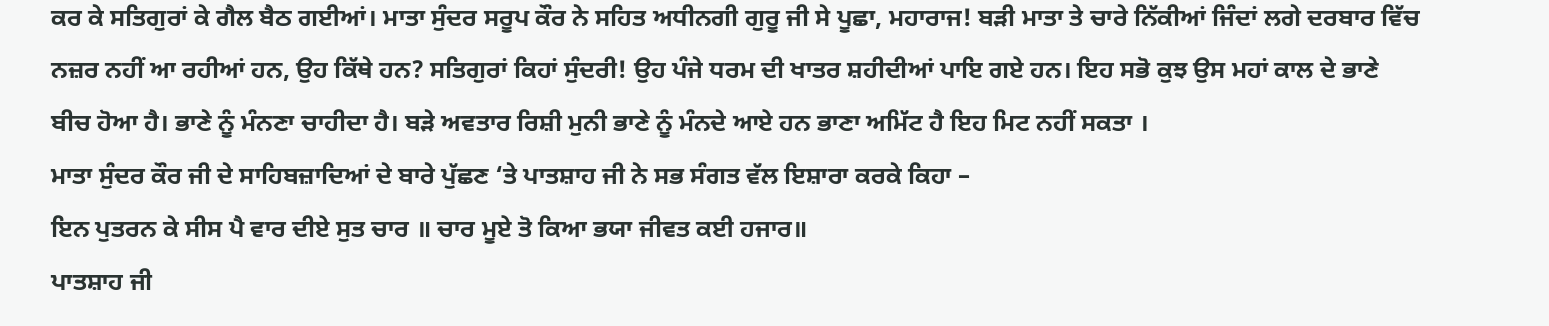ਕਰ ਕੇ ਸਤਿਗੁਰਾਂ ਕੇ ਗੈਲ ਬੈਠ ਗਈਆਂ। ਮਾਤਾ ਸੁੰਦਰ ਸਰੂਪ ਕੌਰ ਨੇ ਸਹਿਤ ਅਧੀਨਗੀ ਗੁਰੂ ਜੀ ਸੇ ਪੂਛਾ, ਮਹਾਰਾਜ! ਬੜੀ ਮਾਤਾ ਤੇ ਚਾਰੇ ਨਿੱਕੀਆਂ ਜਿੰਦਾਂ ਲਗੇ ਦਰਬਾਰ ਵਿੱਚ ਨਜ਼ਰ ਨਹੀਂ ਆ ਰਹੀਆਂ ਹਨ, ਉਹ ਕਿੱਥੇ ਹਨ? ਸਤਿਗੁਰਾਂ ਕਿਹਾਂ ਸੁੰਦਰੀ! ਉਹ ਪੰਜੇ ਧਰਮ ਦੀ ਖਾਤਰ ਸ਼ਹੀਦੀਆਂ ਪਾਇ ਗਏ ਹਨ। ਇਹ ਸਭੋ ਕੁਝ ਉਸ ਮਹਾਂ ਕਾਲ ਦੇ ਭਾਣੇ ਬੀਚ ਹੋਆ ਹੈ। ਭਾਣੇ ਨੂੰ ਮੰਨਣਾ ਚਾਹੀਦਾ ਹੈ। ਬੜੇ ਅਵਤਾਰ ਰਿਸ਼ੀ ਮੁਨੀ ਭਾਣੇ ਨੂੰ ਮੰਨਦੇ ਆਏ ਹਨ ਭਾਣਾ ਅਮਿੱਟ ਹੈ ਇਹ ਮਿਟ ਨਹੀਂ ਸਕਤਾ ।
ਮਾਤਾ ਸੁੰਦਰ ਕੌਰ ਜੀ ਦੇ ਸਾਹਿਬਜ਼ਾਦਿਆਂ ਦੇ ਬਾਰੇ ਪੁੱਛਣ ‘ਤੇ ਪਾਤਸ਼ਾਹ ਜੀ ਨੇ ਸਭ ਸੰਗਤ ਵੱਲ ਇਸ਼ਾਰਾ ਕਰਕੇ ਕਿਹਾ –
ਇਨ ਪੁਤਰਨ ਕੇ ਸੀਸ ਪੈ ਵਾਰ ਦੀਏ ਸੁਤ ਚਾਰ ॥ ਚਾਰ ਮੂਏ ਤੋ ਕਿਆ ਭਯਾ ਜੀਵਤ ਕਈ ਹਜਾਰ॥
ਪਾਤਸ਼ਾਹ ਜੀ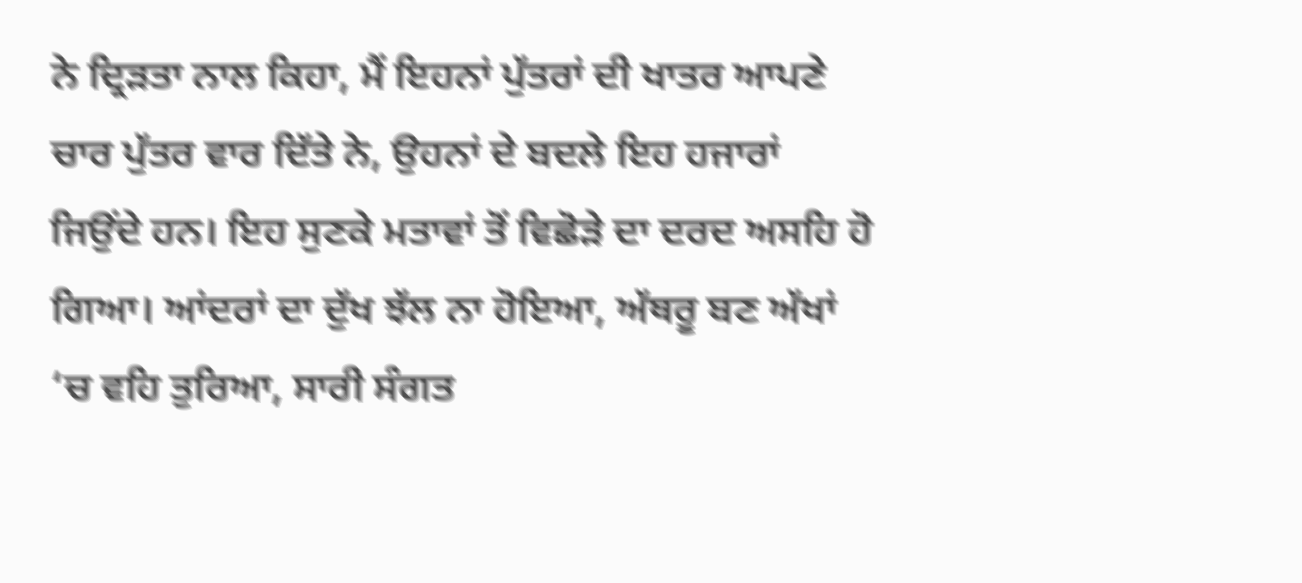ਨੇ ਦ੍ਰਿੜਤਾ ਨਾਲ ਕਿਹਾ, ਮੈਂ ਇਹਨਾਂ ਪੁੱਤਰਾਂ ਦੀ ਖਾਤਰ ਆਪਣੇ ਚਾਰ ਪੁੱਤਰ ਵਾਰ ਦਿੱਤੇ ਨੇ, ਉਹਨਾਂ ਦੇ ਬਦਲੇ ਇਹ ਹਜਾਰਾਂ ਜਿਉਂਦੇ ਹਨ। ਇਹ ਸੁਣਕੇ ਮਤਾਵਾਂ ਤੋਂ ਵਿਛੋੜੇ ਦਾ ਦਰਦ ਅਸਹਿ ਹੋ ਗਿਆ। ਆਂਦਰਾਂ ਦਾ ਦੁੱਖ ਝੱਲ ਨਾ ਹੋਇਆ, ਅੱਥਰੂ ਬਣ ਅੱਖਾਂ ‘ਚ ਵਹਿ ਤੁਰਿਆ, ਸਾਰੀ ਸੰਗਤ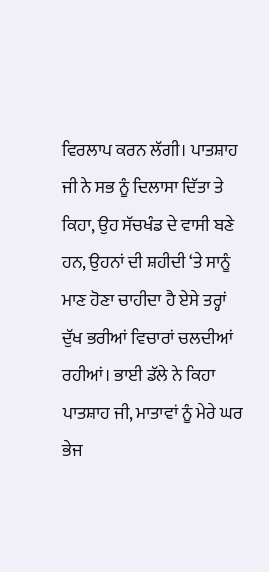ਵਿਰਲਾਪ ਕਰਨ ਲੱਗੀ। ਪਾਤਸ਼ਾਹ ਜੀ ਨੇ ਸਭ ਨੂੰ ਦਿਲਾਸਾ ਦਿੱਤਾ ਤੇ ਕਿਹਾ, ਉਹ ਸੱਚਖੰਡ ਦੇ ਵਾਸੀ ਬਣੇ ਹਨ, ਉਹਨਾਂ ਦੀ ਸ਼ਹੀਦੀ ‘ਤੇ ਸਾਨੂੰ ਮਾਣ ਹੋਣਾ ਚਾਹੀਦਾ ਹੈ ਏਸੇ ਤਰ੍ਹਾਂ ਦੁੱਖ ਭਰੀਆਂ ਵਿਚਾਰਾਂ ਚਲਦੀਆਂ ਰਹੀਆਂ। ਭਾਈ ਡੱਲੇ ਨੇ ਕਿਹਾ ਪਾਤਸ਼ਾਹ ਜੀ, ਮਾਤਾਵਾਂ ਨੂੰ ਮੇਰੇ ਘਰ ਭੇਜ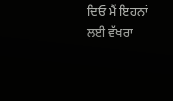ਦਿਓ ਮੈਂ ਇਹਨਾਂ ਲਈ ਵੱਖਰਾ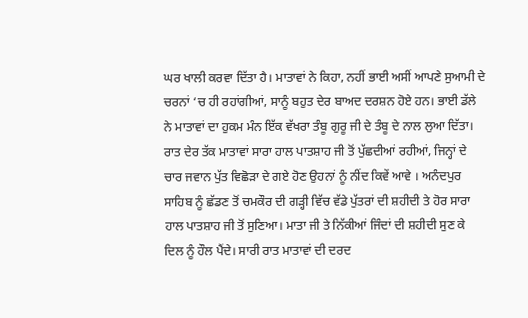ਘਰ ਖਾਲੀ ਕਰਵਾ ਦਿੱਤਾ ਹੈ। ਮਾਤਾਵਾਂ ਨੇ ਕਿਹਾ, ਨਹੀਂ ਭਾਈ ਅਸੀਂ ਆਪਣੇ ਸੁਆਮੀ ਦੇ ਚਰਨਾਂ ‘ਚ ਹੀ ਰਹਾਂਗੀਆਂ, ਸਾਨੂੰ ਬਹੁਤ ਦੇਰ ਬਾਅਦ ਦਰਸ਼ਨ ਹੋਏ ਹਨ। ਭਾਈ ਡੱਲੇ ਨੇ ਮਾਤਾਵਾਂ ਦਾ ਹੁਕਮ ਮੰਨ ਇੱਕ ਵੱਖਰਾ ਤੰਬੂ ਗੁਰੂ ਜੀ ਦੇ ਤੰਬੂ ਦੇ ਨਾਲ ਲੁਆ ਦਿੱਤਾ। ਰਾਤ ਦੇਰ ਤੱਕ ਮਾਤਾਵਾਂ ਸਾਰਾ ਹਾਲ ਪਾਤਸ਼ਾਹ ਜੀ ਤੋਂ ਪੁੱਛਦੀਆਂ ਰਹੀਆਂ, ਜਿਨ੍ਹਾਂ ਦੇ ਚਾਰ ਜਵਾਨ ਪੁੱਤ ਵਿਛੋੜਾ ਦੇ ਗਏ ਹੋਣ ਉਹਨਾਂ ਨੂੰ ਨੀਂਦ ਕਿਵੇਂ ਆਵੇ । ਅਨੰਦਪੁਰ ਸਾਹਿਬ ਨੂੰ ਛੱਡਣ ਤੋਂ ਚਮਕੌਰ ਦੀ ਗੜ੍ਹੀ ਵਿੱਚ ਵੱਡੇ ਪੁੱਤਰਾਂ ਦੀ ਸ਼ਹੀਦੀ ਤੇ ਹੋਰ ਸਾਰਾ ਹਾਲ ਪਾਤਸ਼ਾਹ ਜੀ ਤੋਂ ਸੁਣਿਆ। ਮਾਤਾ ਜੀ ਤੇ ਨਿੱਕੀਆਂ ਜਿੰਦਾਂ ਦੀ ਸ਼ਹੀਦੀ ਸੁਣ ਕੇ ਦਿਲ ਨੂੰ ਹੌਲ ਪੈਂਦੇ। ਸਾਰੀ ਰਾਤ ਮਾਤਾਵਾਂ ਦੀ ਦਰਦ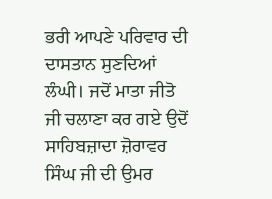ਭਰੀ ਆਪਣੇ ਪਰਿਵਾਰ ਦੀ ਦਾਸਤਾਨ ਸੁਣਦਿਆਂ ਲੰਘੀ। ਜਦੋਂ ਮਾਤਾ ਜੀਤੋ ਜੀ ਚਲਾਣਾ ਕਰ ਗਏ ਉਦੋਂ ਸਾਹਿਬਜ਼ਾਦਾ ਜ਼ੋਰਾਵਰ ਸਿੰਘ ਜੀ ਦੀ ਉਮਰ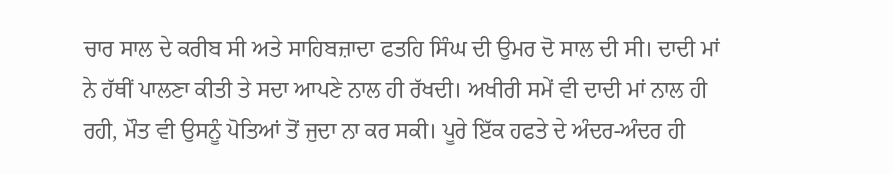ਚਾਰ ਸਾਲ ਦੇ ਕਰੀਬ ਸੀ ਅਤੇ ਸਾਹਿਬਜ਼ਾਦਾ ਫਤਹਿ ਸਿੰਘ ਦੀ ਉਮਰ ਦੋ ਸਾਲ ਦੀ ਸੀ। ਦਾਦੀ ਮਾਂ ਨੇ ਹੱਥੀਂ ਪਾਲਣਾ ਕੀਤੀ ਤੇ ਸਦਾ ਆਪਣੇ ਨਾਲ ਹੀ ਰੱਖਦੀ। ਅਖੀਰੀ ਸਮੇਂ ਵੀ ਦਾਦੀ ਮਾਂ ਨਾਲ ਹੀ ਰਹੀ, ਮੌਤ ਵੀ ਉਸਨੂੰ ਪੋਤਿਆਂ ਤੋਂ ਜੁਦਾ ਨਾ ਕਰ ਸਕੀ। ਪੂਰੇ ਇੱਕ ਹਫਤੇ ਦੇ ਅੰਦਰ-ਅੰਦਰ ਹੀ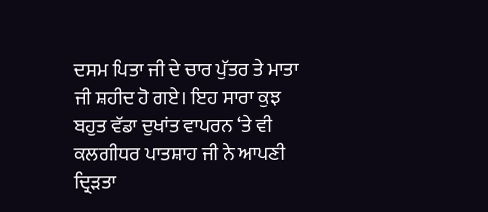ਦਸਮ ਪਿਤਾ ਜੀ ਦੇ ਚਾਰ ਪੁੱਤਰ ਤੇ ਮਾਤਾ ਜੀ ਸ਼ਹੀਦ ਹੋ ਗਏ। ਇਹ ਸਾਰਾ ਕੁਝ ਬਹੁਤ ਵੱਡਾ ਦੁਖਾਂਤ ਵਾਪਰਨ ‘ਤੇ ਵੀ ਕਲਗੀਧਰ ਪਾਤਸ਼ਾਹ ਜੀ ਨੇ ਆਪਣੀ ਦ੍ਰਿੜਤਾ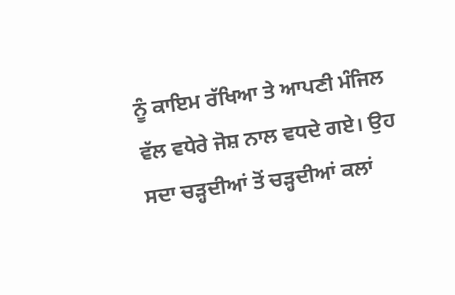ਨੂੰ ਕਾਇਮ ਰੱਖਿਆ ਤੇ ਆਪਣੀ ਮੰਜਿਲ ਵੱਲ ਵਧੇਰੇ ਜੋਸ਼ ਨਾਲ ਵਧਦੇ ਗਏ। ਉਹ ਸਦਾ ਚੜ੍ਹਦੀਆਂ ਤੋਂ ਚੜ੍ਹਦੀਆਂ ਕਲਾਂ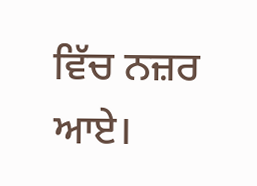ਵਿੱਚ ਨਜ਼ਰ ਆਏ।